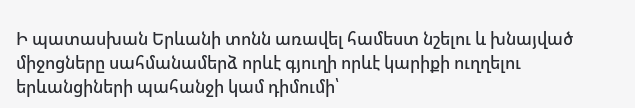Ի պատասխան Երևանի տոնն առավել համեստ նշելու և խնայված միջոցները սահմանամերձ որևէ գյուղի որևէ կարիքի ուղղելու երևանցիների պահանջի կամ դիմումի՝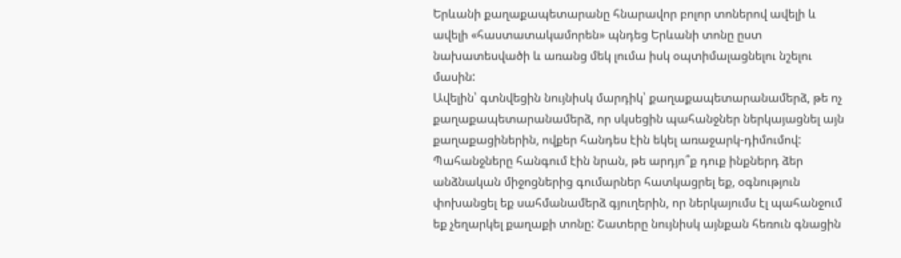Երևանի քաղաքապետարանը հնարավոր բոլոր տոներով ավելի և ավելի «հաստատակամորեն» պնդեց Երևանի տոնը ըստ նախատեսվածի և առանց մեկ լումա իսկ օպտիմալացնելու նշելու մասին:
Ավելին՝ գտնվեցին նույնիսկ մարդիկ՝ քաղաքապետարանամերձ, թե ոչ քաղաքապետարանամերձ, որ սկսեցին պահանջներ ներկայացնել այն քաղաքացիներին, ովքեր հանդես էին եկել առաջարկ-դիմումով: Պահանջները հանգում էին նրան, թե արդյո՞ք դուք ինքներդ ձեր անձնական միջոցներից գումարներ հատկացրել եք, օգնություն փոխանցել եք սահմանամերձ գյուղերին, որ ներկայումս էլ պահանջում եք չեղարկել քաղաքի տոնը: Շատերը նույնիսկ այնքան հեռուն գնացին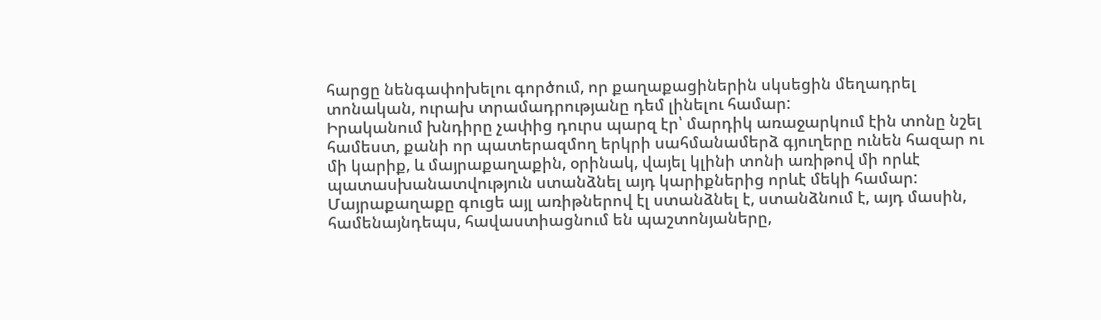հարցը նենգափոխելու գործում, որ քաղաքացիներին սկսեցին մեղադրել տոնական, ուրախ տրամադրությանը դեմ լինելու համար:
Իրականում խնդիրը չափից դուրս պարզ էր՝ մարդիկ առաջարկում էին տոնը նշել համեստ, քանի որ պատերազմող երկրի սահմանամերձ գյուղերը ունեն հազար ու մի կարիք, և մայրաքաղաքին, օրինակ, վայել կլինի տոնի առիթով մի որևէ պատասխանատվություն ստանձնել այդ կարիքներից որևէ մեկի համար: Մայրաքաղաքը գուցե այլ առիթներով էլ ստանձնել է, ստանձնում է, այդ մասին, համենայնդեպս, հավաստիացնում են պաշտոնյաները,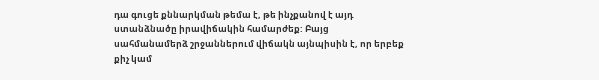դա գուցե քննարկման թեմա է, թե ինչքանով է այդ ստանձնածը իրավիճակին համարժեք: Բայց սահմանամերձ շրջաններում վիճակն այնպիսին է, որ երբեք քիչ կամ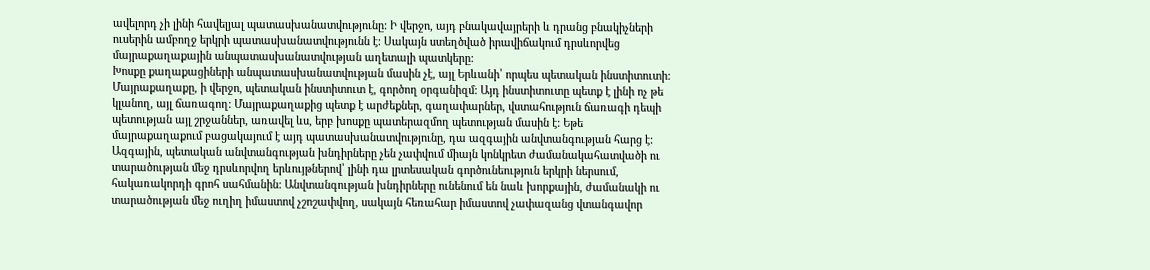ավելորդ չի լինի հավելյալ պատասխանատվությունը: Ի վերջո, այդ բնակավայրերի և դրանց բնակիչների ուսերին ամբողջ երկրի պատասխանատվությունն է: Սակայն ստեղծված իրավիճակում դրսևորվեց մայրաքաղաքային անպատասխանատվության աղետալի պատկերը:
Խոսքը քաղաքացիների անպատասխանատվության մասին չէ, այլ Երևանի՝ որպես պետական ինստիտուտի: Մայրաքաղաքը, ի վերջո, պետական ինստիտուտ է, գործող օրգանիզմ: Այդ ինստիտուտը պետք է լինի ոչ թե կլանող, այլ ճառագող: Մայրաքաղաքից պետք է արժեքներ, գաղափարներ, վստահություն ճառագի դեպի պետության այլ շրջաններ, առավել ևս, երբ խոսքը պատերազմող պետության մասին է: Եթե մայրաքաղաքում բացակայում է այդ պատասխանատվությունը, դա ազգային անվտանգության հարց է:
Ազգային, պետական անվտանգության խնդիրները չեն չափվում միայն կոնկրետ ժամանակահատվածի ու տարածության մեջ դրսևորվող երևույթներով՝ լինի դա լրտեսական գործունեություն երկրի ներսում, հակառակորդի գրոհ սահմանին: Անվտանգության խնդիրները ունենում են նաև խորքային, ժամանակի ու տարածության մեջ ուղիղ իմաստով չշոշափվող, սակայն հեռահար իմաստով չափազանց վտանգավոր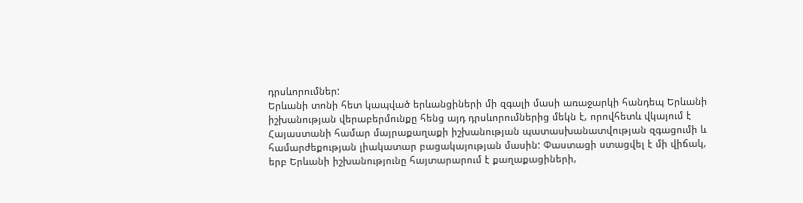դրսևորումներ:
Երևանի տոնի հետ կապված երևանցիների մի զգալի մասի առաջարկի հանդեպ Երևանի իշխանության վերաբերմունքը հենց այդ դրսևորումներից մեկն է, որովհետև վկայում է Հայաստանի համար մայրաքաղաքի իշխանության պատասխանատվության զգացումի և համարժեքության լիակատար բացակայության մասին: Փաստացի ստացվել է մի վիճակ, երբ Երևանի իշխանությունը հայտարարում է քաղաքացիների,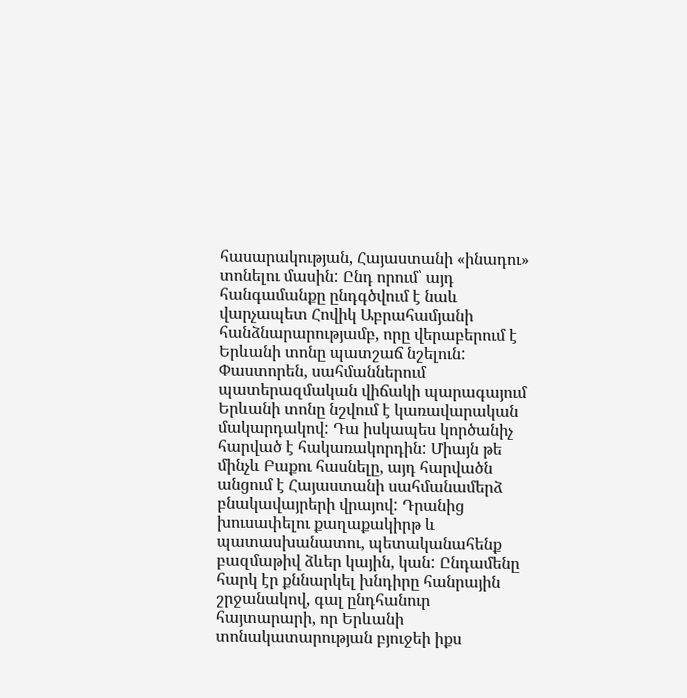հասարակության, Հայաստանի «ինադու» տոնելու մասին: Ընդ որում՝ այդ հանգամանքը ընդգծվում է նաև վարչապետ Հովիկ Աբրահամյանի հանձնարարությամբ, որը վերաբերում է Երևանի տոնը պատշաճ նշելուն:
Փաստորեն, սահմաններում պատերազմական վիճակի պարագայում Երևանի տոնը նշվում է կառավարական մակարդակով: Դա իսկապես կործանիչ հարված է հակառակորդին: Միայն թե մինչև Բաքու հասնելը, այդ հարվածն անցում է Հայաստանի սահմանամերձ բնակավայրերի վրայով: Դրանից խուսափելու քաղաքակիրթ և պատասխանատու, պետականահենք բազմաթիվ ձևեր կային, կան: Ընդամենը հարկ էր քննարկել խնդիրը հանրային շրջանակով, գալ ընդհանուր հայտարարի, որ Երևանի տոնակատարության բյուջեի իքս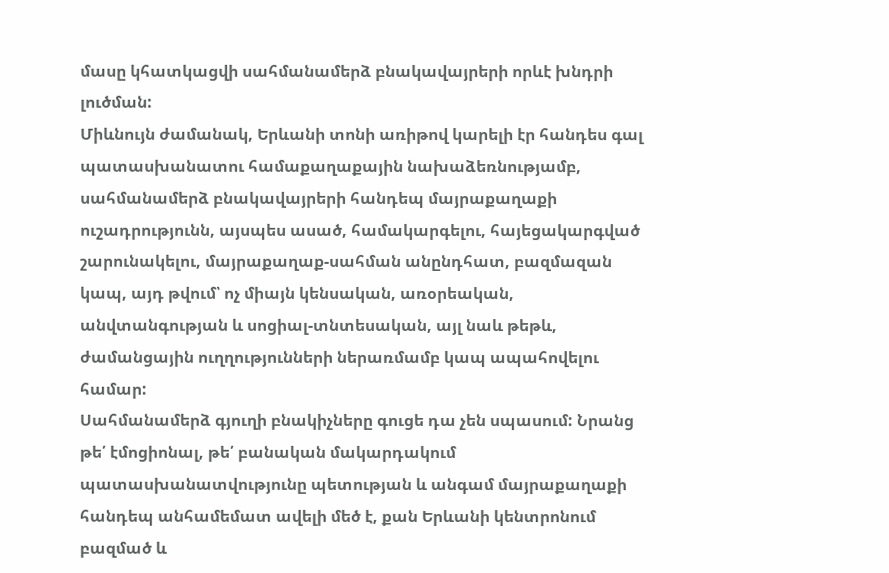մասը կհատկացվի սահմանամերձ բնակավայրերի որևէ խնդրի լուծման:
Միևնույն ժամանակ, Երևանի տոնի առիթով կարելի էր հանդես գալ պատասխանատու համաքաղաքային նախաձեռնությամբ, սահմանամերձ բնակավայրերի հանդեպ մայրաքաղաքի ուշադրությունն, այսպես ասած, համակարգելու, հայեցակարգված շարունակելու, մայրաքաղաք-սահման անընդհատ, բազմազան կապ, այդ թվում՝ ոչ միայն կենսական, առօրեական, անվտանգության և սոցիալ-տնտեսական, այլ նաև թեթև, ժամանցային ուղղությունների ներառմամբ կապ ապահովելու համար:
Սահմանամերձ գյուղի բնակիչները գուցե դա չեն սպասում: Նրանց թե՛ էմոցիոնալ, թե՛ բանական մակարդակում պատասխանատվությունը պետության և անգամ մայրաքաղաքի հանդեպ անհամեմատ ավելի մեծ է, քան Երևանի կենտրոնում բազմած և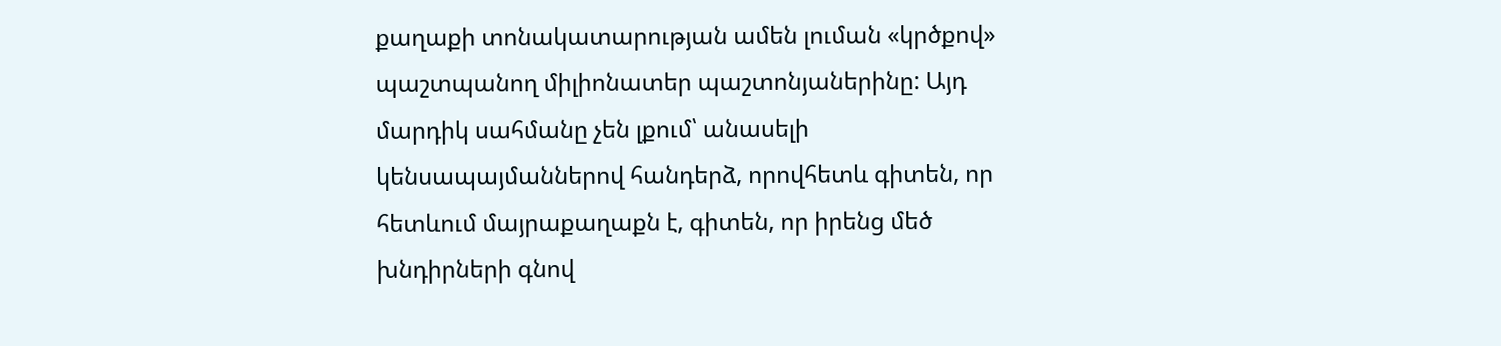քաղաքի տոնակատարության ամեն լուման «կրծքով» պաշտպանող միլիոնատեր պաշտոնյաներինը: Այդ մարդիկ սահմանը չեն լքում՝ անասելի կենսապայմաններով հանդերձ, որովհետև գիտեն, որ հետևում մայրաքաղաքն է, գիտեն, որ իրենց մեծ խնդիրների գնով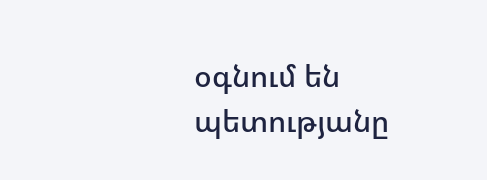օգնում են պետությանը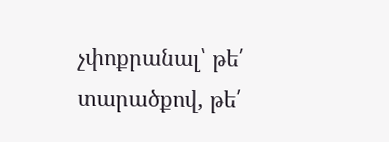չփոքրանալ՝ թե՛ տարածքով, թե՛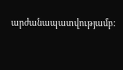արժանապատվությամբ: